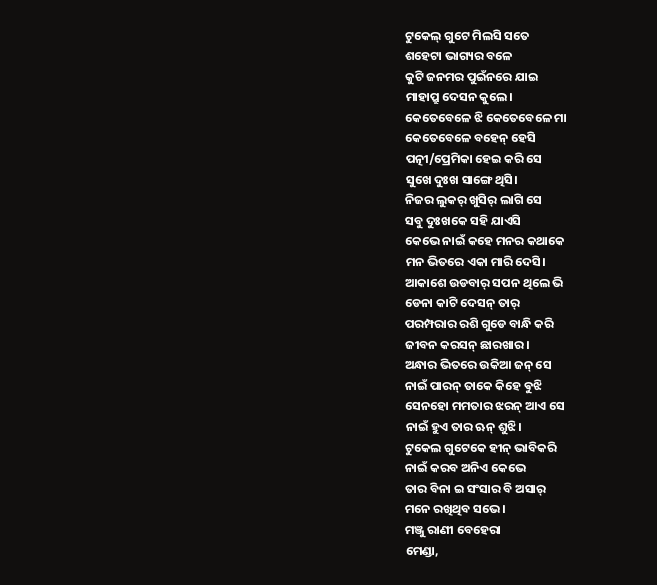ଟୁକେଲ୍ ଗୁଟେ ମିଲସି ସତେ
ଶହେଟା ଭାଗ୍ୟର ବଳେ
କୁଟି ଜନମର ପୁଇଁନରେ ଯାଇ
ମାହାପ୍ରୁ ଦେସନ କୁଲେ।
କେତେବେଳେ ଝି କେତେବେଳେ ମା
କେତେବେଳେ ବହେନ୍ ହେସି
ପତ୍ନୀ/ପ୍ରେମିକା ହେଇ କରି ସେ
ସୁଖେ ଦୁଃଖ ସାଙ୍ଗେ ଥିସି।
ନିଜର ଲୁକର୍ ଖୁସିର୍ ଲାଗି ସେ
ସବୁ ଦୁଃଖକେ ସହି ଯାଏସି
କେଭେ ନାଇଁ କହେ ମନର କଥାକେ
ମନ ଭିତରେ ଏକା ମାରି ଦେସି।
ଆକାଶେ ଉଡବାର୍ ସପନ ଥିଲେ ଭି
ଡେନା କାଟି ଦେସନ୍ ତାର୍
ପରମ୍ପରାର ରଶି ଗୁଡେ ବାନ୍ଧି କରି
ଜୀବନ କରସନ୍ ଛାରଖାର।
ଅନ୍ଧାର ଭିତରେ ଉକିଆ ଜନ୍ ସେ
ନାଇଁ ପାରନ୍ ତାକେ କିହେ ଵୁଝି
ସେନହୋ ମମତାର ଝରନ୍ ଆଏ ସେ
ନାଇଁ ହୁଏ ତାର ଋନ୍ ଶୁଝି।
ଟୁକେଲ ଗୁଟେକେ ହୀନ୍ ଭାବିକରି
ନାଇଁ କରବ ଅନିଏ କେଭେ
ତାର ବିନା ଇ ସଂସାର ବି ଅସାର୍
ମନେ ରଖିଥିବ ସଭେ।
ମଞ୍ଜୁ ରାଣୀ ବେହେରା
ମେଣ୍ଡା,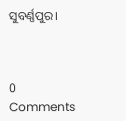ସୁବର୍ଣ୍ଣପୁର।



0 Comments